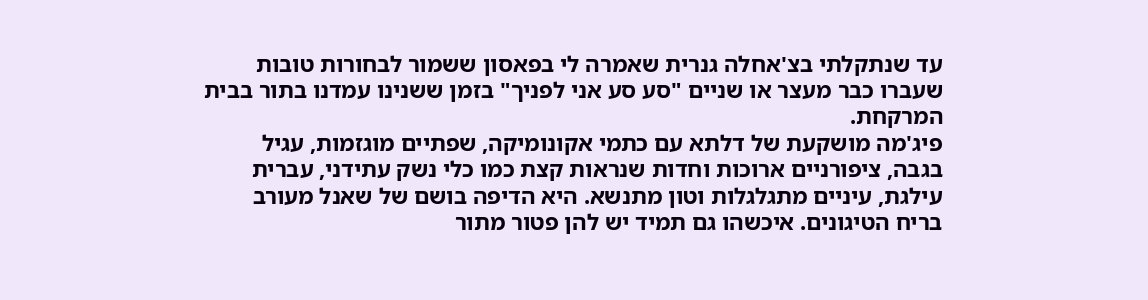עד שנתקלתי בצ'אחלה גנרית שאמרה לי בפאסון ששמור לבחורות טובות שעברו כבר מעצר או שניים "סע סע אני לפניך" בזמן ששנינו עמדנו בתור בבית המרקחת.
פיג'מה מושקעת של דלתא עם כתמי אקונומיקה, שפתיים מוגזמות, עגיל בגבה, ציפורניים ארוכות וחדות שנראות קצת כמו כלי נשק עתידני, עברית עילגת, עיניים מתגלגלות וטון מתנשא. היא הדיפה בושם של שאנל מעורב בריח הטיגונים. איכשהו גם תמיד יש להן פטור מתור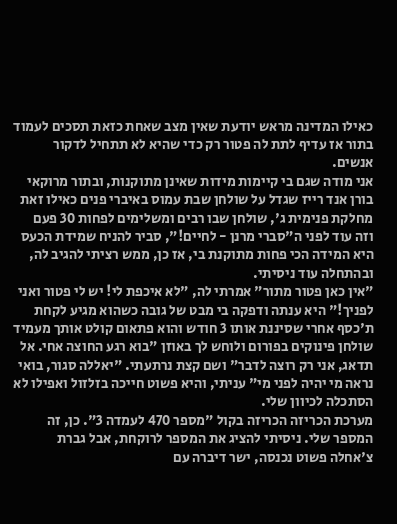כאילו המדינה מראש יודעת שאין מצב שאחת כזאת תסכים לעמוד בתור אז עדיף לתת לה פטור רק כדי שהיא לא תתחיל לדקור אנשים.
אני מודה שגם בי קיימות מידות שאינן מתוקנות, ובתור מרוקאי בורן אנד רייז שגדל על שולחן שבת עמוס באיברי פנים כאילו זאת מחלקת פנימית ג', שולחן שבו רבים ומשלימים לפחות 30 פעם וזה עוד לפני ה"סברי מרנן - לחיים!", סביר להניח שמידת הכעס היא המידה הכי פחות מתוקנת בי, אז כן, ממש רציתי להגיב לה, ובהתחלה עוד ניסיתי.
"אין כאן פטור מתור" אמרתי לה, "לא איכפת לי! יש לי פטור ואני לפניך!" היא ענתה ודפקה בי מבט של גובה כשהוא מגיע לקחת ת'כסף אחרי שסיננת אותו 3 חודש והוא פתאום קולט אותך מעמיד שולחן פינוקים בפורום ולוחש לך באוזן "בוא רגע החוצה אחי. אל תדאג, אני רק רוצה לדבר" ושם קצת נרתעתי. "יאללה סגור, בואי נראה מי יהיה לפני מי" עניתי, והיא פשוט חייכה בזלזול ואפילו לא הסתכלה לכיוון שלי.
מערכת הכריזה הכריזה בקול "מספר 470 לעמדה 3". כן, זה המספר שלי. ניסיתי להציג את המספר לרוקחת, אבל גברת צ'אחלה פשוט נכנסה, ישר דיברה עם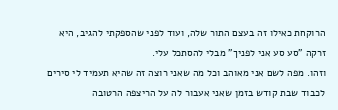הרוקחת כאילו זה בעצם התור שלה, ועוד לפני שהספקתי להגיב, היא זרקה "סע סע אני לפניך" מבלי להסתכל עלי.
וזהו. מפה לשם אני מאוהב וכל מה שאני רוצה זה שהיא תעמיד לי סירים לכבוד שבת קודש בזמן שאני אעבור לה על הריצפה הרטובה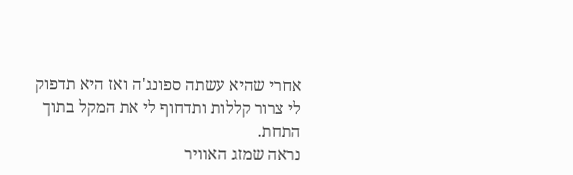אחרי שהיא עשתה ספונג'ה ואז היא תדפוק לי צרור קללות ותדחוף לי את המקל בתוך התחת.
נראה שמזג האוויר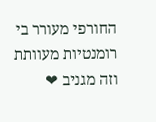החורפי מעורר בי רומנטיות מעוותת וזה מגניב ❤